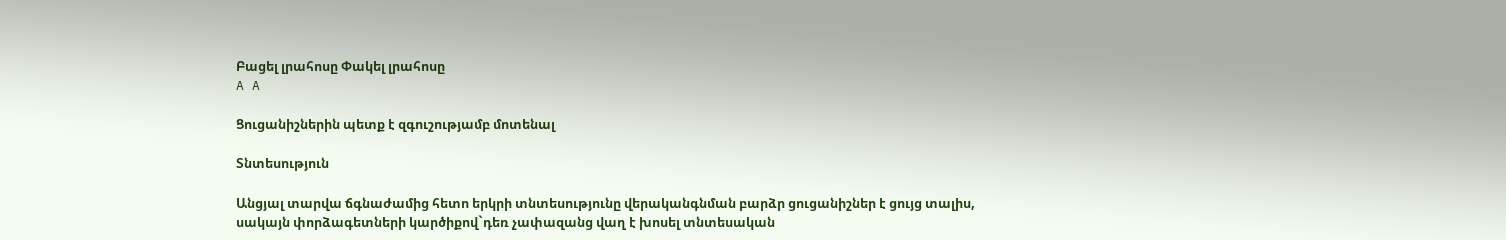Բացել լրահոսը Փակել լրահոսը
A A

Ցուցանիշներին պետք է զգուշությամբ մոտենալ

Տնտեսություն

Անցյալ տարվա ճգնաժամից հետո երկրի տնտեսությունը վերականգնման բարձր ցուցանիշներ է ցույց տալիս, սակայն փորձագետների կարծիքով`դեռ չափազանց վաղ է խոսել տնտեսական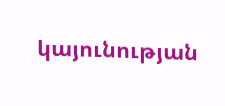կայունության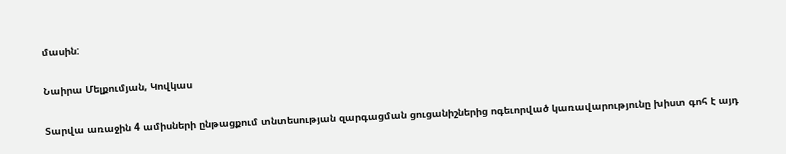մասին:

Նաիրա Մելքումյան, Կովկաս

Տարվա առաջին 4 ամիսների ընթացքում տնտեսության զարգացման ցուցանիշներից ոգեւորված կառավարությունը խիստ գոհ է այդ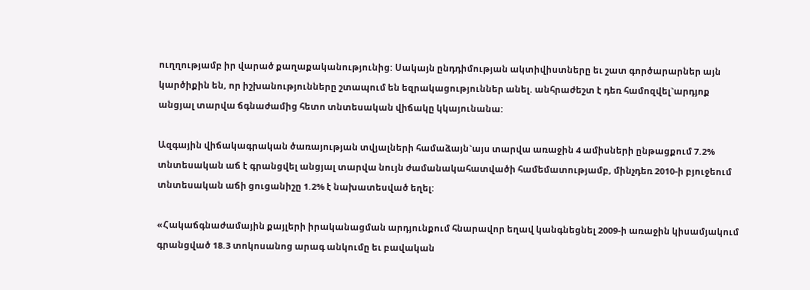ուղղությամբ իր վարած քաղաքականությունից: Սակայն ընդդիմության ակտիվիստները եւ շատ գործարարներ այն կարծիքին են, որ իշխանությունները շտապում են եզրակացություններ անել. անհրաժեշտ է դեռ համոզվել`արդյոք անցյալ տարվա ճգնաժամից հետո տնտեսական վիճակը կկայունանա:

Ազգային վիճակագրական ծառայության տվյալների համաձայն`այս տարվա առաջին 4 ամիսների ընթացքում 7.2% տնտեսական աճ է գրանցվել անցյալ տարվա նույն ժամանակահատվածի համեմատությամբ, մինչդեռ 2010-ի բյուջեում տնտեսական աճի ցուցանիշը 1.2% է նախատեսված եղել:

«Հակաճգնաժամային քայլերի իրականացման արդյունքում հնարավոր եղավ կանգնեցնել 2009-ի առաջին կիսամյակում գրանցված 18.3 տոկոսանոց արագ անկումը եւ բավական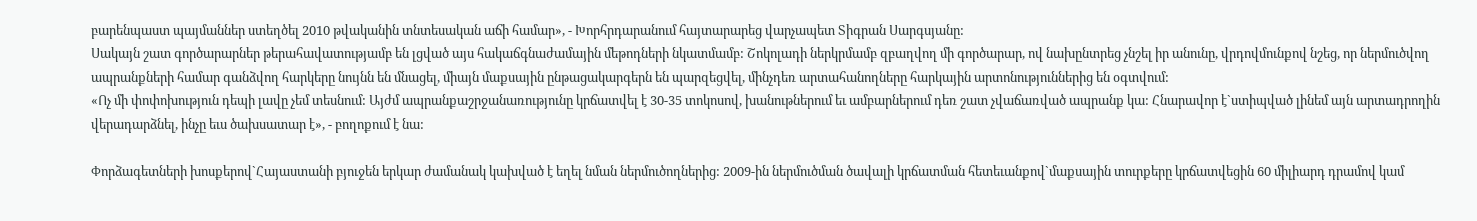բարենպաստ պայմաններ ստեղծել 2010 թվականին տնտեսական աճի համար», - Խորհրդարանում հայտարարեց վարչապետ Տիգրան Սարգսյանը:
Սակայն շատ գործարարներ թերահավատությամբ են լցված այս հակաճգնաժամային մեթոդների նկատմամբ: Շոկոլադի ներկրմամբ զբաղվող մի գործարար, ով նախընտրեց չնշել իր անունը, վրդովմունքով նշեց, որ ներմուծվող ապրանքների համար գանձվող հարկերը նույնն են մնացել, միայն մաքսային ընթացակարգերն են պարզեցվել, մինչդեռ արտահանողները հարկային արտոնություններից են օգտվում:
«Ոչ մի փոփոխություն դեպի լավը չեմ տեսնում: Այժմ ապրանքաշրջանառությունը կրճատվել է 30-35 տոկոսով, խանութներում եւ ամբարներում դեռ շատ չվաճառված ապրանք կա: Հնարավոր է`ստիպված լինեմ այն արտադրողին վերադարձնել, ինչը եւս ծախսատար է», - բողոքում է նա:

Փորձագետների խոսքերով`Հայաստանի բյուջեն երկար ժամանակ կախված է եղել նման ներմուծողներից: 2009-ին ներմուծման ծավալի կրճատման հետեւանքով`մաքսային տուրքերը կրճատվեցին 60 միլիարդ դրամով կամ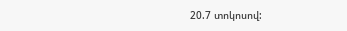20.7 տոկոսով: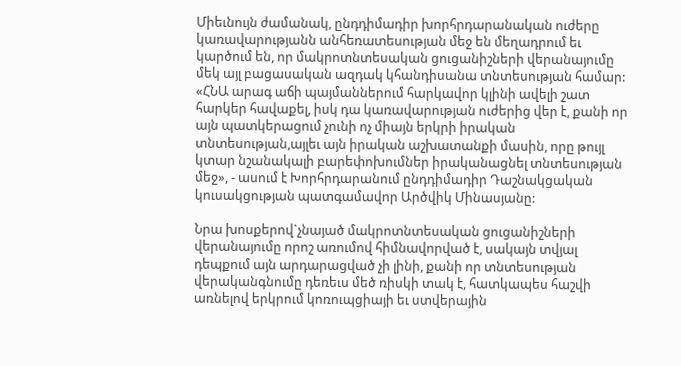Միեւնույն ժամանակ, ընդդիմադիր խորհրդարանական ուժերը կառավարությանն անհեռատեսության մեջ են մեղադրում եւ կարծում են, որ մակրոտնտեսական ցուցանիշների վերանայումը մեկ այլ բացասական ազդակ կհանդիսանա տնտեսության համար:
«ՀՆԱ արագ աճի պայմաններում հարկավոր կլինի ավելի շատ հարկեր հավաքել, իսկ դա կառավարության ուժերից վեր է, քանի որ այն պատկերացում չունի ոչ միայն երկրի իրական տնտեսության,այլեւ այն իրական աշխատանքի մասին, որը թույլ կտար նշանակալի բարեփոխումներ իրականացնել տնտեսության մեջ», - ասում է Խորհրդարանում ընդդիմադիր Դաշնակցական կուսակցության պատգամավոր Արծվիկ Մինասյանը:

Նրա խոսքերով`չնայած մակրոտնտեսական ցուցանիշների վերանայումը որոշ առումով հիմնավորված է, սակայն տվյալ դեպքում այն արդարացված չի լինի, քանի որ տնտեսության վերականգնումը դեռեւս մեծ ռիսկի տակ է, հատկապես հաշվի առնելով երկրում կոռուպցիայի եւ ստվերային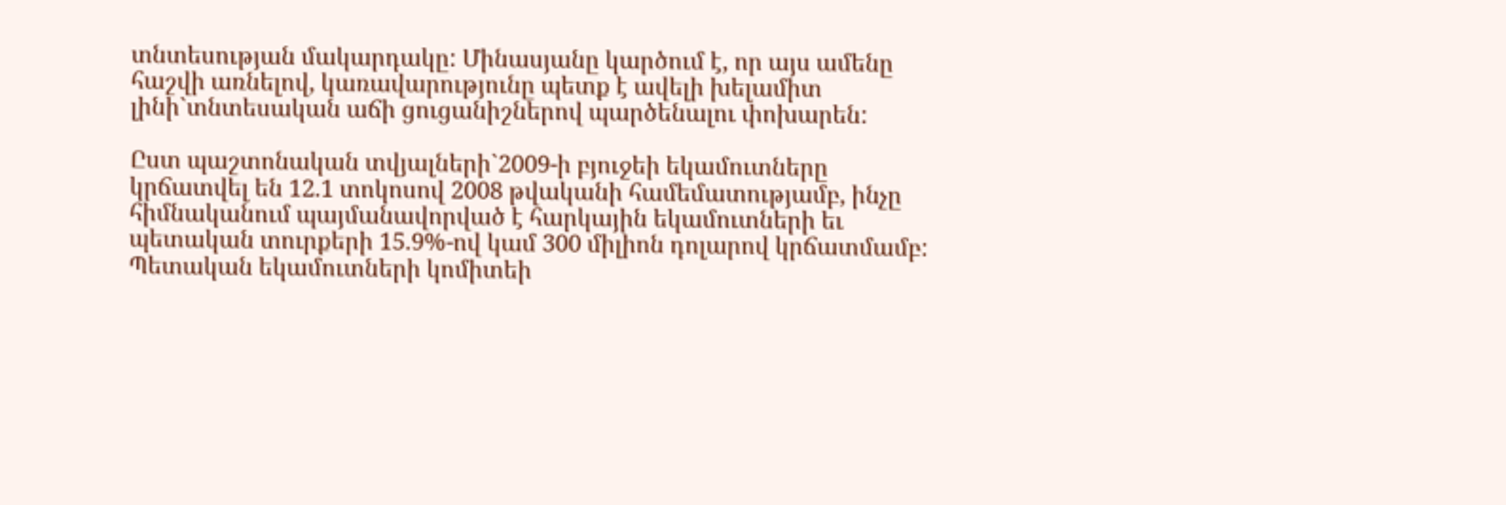տնտեսության մակարդակը: Մինասյանը կարծում է, որ այս ամենը հաշվի առնելով, կառավարությունը պետք է ավելի խելամիտ լինի`տնտեսական աճի ցուցանիշներով պարծենալու փոխարեն:

Ըստ պաշտոնական տվյալների`2009-ի բյուջեի եկամուտները կրճատվել են 12.1 տոկոսով 2008 թվականի համեմատությամբ, ինչը հիմնականում պայմանավորված է հարկային եկամուտների եւ պետական տուրքերի 15.9%-ով կամ 300 միլիոն դոլարով կրճատմամբ:
Պետական եկամուտների կոմիտեի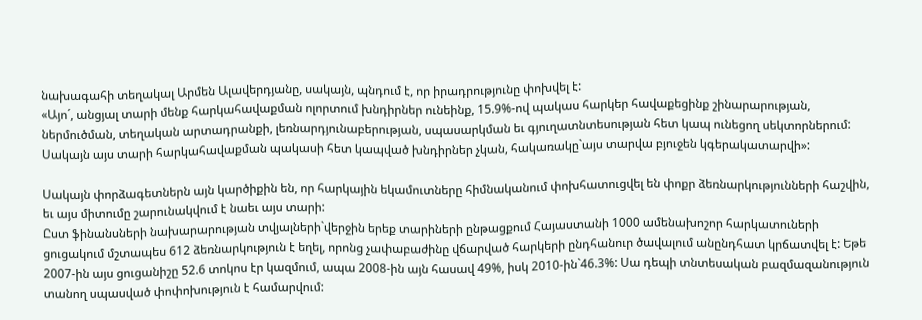նախագահի տեղակալ Արմեն Ալավերդյանը, սակայն, պնդում է, որ իրադրությունը փոխվել է:
«Այո´, անցյալ տարի մենք հարկահավաքման ոլորտում խնդիրներ ունեինք, 15.9%-ով պակաս հարկեր հավաքեցինք շինարարության, ներմուծման, տեղական արտադրանքի, լեռնարդյունաբերության, սպասարկման եւ գյուղատնտեսության հետ կապ ունեցող սեկտորներում: Սակայն այս տարի հարկահավաքման պակասի հետ կապված խնդիրներ չկան, հակառակը`այս տարվա բյուջեն կգերակատարվի»:

Սակայն փորձագետներն այն կարծիքին են, որ հարկային եկամուտները հիմնականում փոխհատուցվել են փոքր ձեռնարկությունների հաշվին, եւ այս միտումը շարունակվում է նաեւ այս տարի:
Ըստ ֆինանսների նախարարության տվյալների`վերջին երեք տարիների ընթացքում Հայաստանի 1000 ամենախոշոր հարկատուների ցուցակում մշտապես 612 ձեռնարկություն է եղել, որոնց չափաբաժինը վճարված հարկերի ընդհանուր ծավալում անընդհատ կրճատվել է: Եթե 2007-ին այս ցուցանիշը 52.6 տոկոս էր կազմում, ապա 2008-ին այն հասավ 49%, իսկ 2010-ին`46.3%: Սա դեպի տնտեսական բազմազանություն տանող սպասված փոփոխություն է համարվում: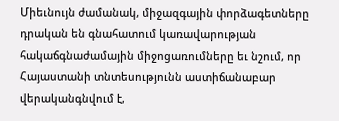Միեւնույն ժամանակ, միջազգային փորձագետները դրական են գնահատում կառավարության հակաճգնաժամային միջոցառումները եւ նշում, որ Հայաստանի տնտեսությունն աստիճանաբար վերականգնվում է,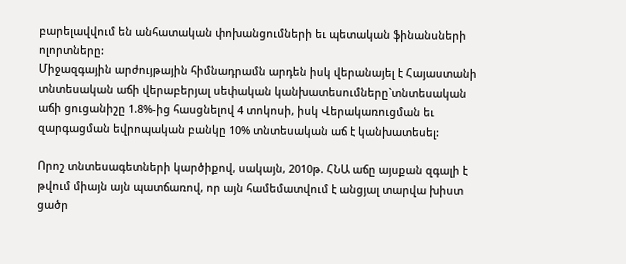բարելավվում են անհատական փոխանցումների եւ պետական ֆինանսների ոլորտները:
Միջազգային արժույթային հիմնադրամն արդեն իսկ վերանայել է Հայաստանի տնտեսական աճի վերաբերյալ սեփական կանխատեսումները`տնտեսական աճի ցուցանիշը 1.8%-ից հասցնելով 4 տոկոսի, իսկ Վերակառուցման եւ զարգացման եվրոպական բանկը 10% տնտեսական աճ է կանխատեսել:

Որոշ տնտեսագետների կարծիքով, սակայն, 2010թ. ՀՆԱ աճը այսքան զգալի է թվում միայն այն պատճառով, որ այն համեմատվում է անցյալ տարվա խիստ ցածր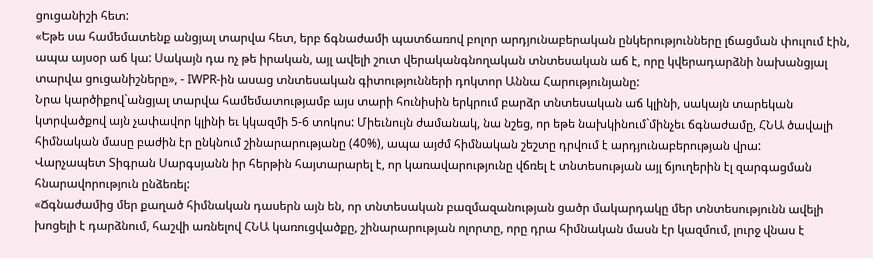ցուցանիշի հետ:
«Եթե սա համեմատենք անցյալ տարվա հետ, երբ ճգնաժամի պատճառով բոլոր արդյունաբերական ընկերությունները լճացման փուլում էին, ապա այսօր աճ կա: Սակայն դա ոչ թե իրական, այլ ավելի շուտ վերականգնողական տնտեսական աճ է, որը կվերադարձնի նախանցյալ տարվա ցուցանիշները», - IWPR-ին ասաց տնտեսական գիտությունների դոկտոր Աննա Հարությունյանը:
Նրա կարծիքով`անցյալ տարվա համեմատությամբ այս տարի հունիսին երկրում բարձր տնտեսական աճ կլինի, սակայն տարեկան կտրվածքով այն չափավոր կլինի եւ կկազմի 5-6 տոկոս: Միեւնույն ժամանակ, նա նշեց, որ եթե նախկինում`մինչեւ ճգնաժամը, ՀՆԱ ծավալի հիմնական մասը բաժին էր ընկնում շինարարությանը (40%), ապա այժմ հիմնական շեշտը դրվում է արդյունաբերության վրա:
Վարչապետ Տիգրան Սարգսյանն իր հերթին հայտարարել է, որ կառավարությունը վճռել է տնտեսության այլ ճյուղերին էլ զարգացման հնարավորություն ընձեռել:
«Ճգնաժամից մեր քաղած հիմնական դասերն այն են, որ տնտեսական բազմազանության ցածր մակարդակը մեր տնտեսությունն ավելի խոցելի է դարձնում, հաշվի առնելով ՀՆԱ կառուցվածքը, շինարարության ոլորտը, որը դրա հիմնական մասն էր կազմում, լուրջ վնաս է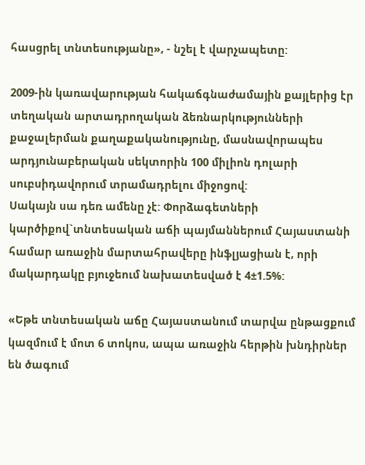հասցրել տնտեսությանը», - նշել է վարչապետը:

2009-ին կառավարության հակաճգնաժամային քայլերից էր տեղական արտադրողական ձեռնարկությունների քաջալերման քաղաքականությունը, մասնավորապես արդյունաբերական սեկտորին 100 միլիոն դոլարի սուբսիդավորում տրամադրելու միջոցով:
Սակայն սա դեռ ամենը չէ: Փորձագետների կարծիքով`տնտեսական աճի պայմաններում Հայաստանի համար առաջին մարտահրավերը ինֆլյացիան է, որի մակարդակը բյուջեում նախատեսված է 4±1.5%:

«Եթե տնտեսական աճը Հայաստանում տարվա ընթացքում կազմում է մոտ 6 տոկոս, ապա առաջին հերթին խնդիրներ են ծագում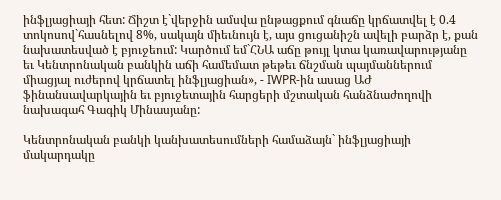ինֆլյացիայի հետ: Ճիշտ է`վերջին ամսվա ընթացքում գնաճը կրճատվել է 0.4 տոկոսով`հասնելով 8%, սակայն միեւնույն է, այս ցուցանիշն ավելի բարձր է, քան նախատեսված է բյուջեում: Կարծում եմ`ՀՆԱ աճը թույլ կտա կառավարությանը եւ Կենտրոնական բանկին աճի համեմատ թեթեւ ճնշման պայմաններում միացյալ ուժերով կրճատել ինֆլյացիան», - IWPR-ին ասաց ԱԺ ֆինանսավարկային եւ բյուջետային հարցերի մշտական հանձնաժողովի նախագահ Գագիկ Մինասյանը:

Կենտրոնական բանկի կանխատեսումների համաձայն` ինֆլյացիայի մակարդակը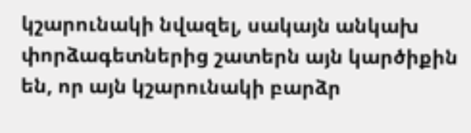կշարունակի նվազել, սակայն անկախ փորձագետներից շատերն այն կարծիքին են, որ այն կշարունակի բարձր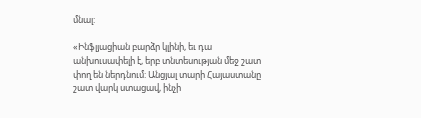մնալ:

«Ինֆլյացիան բարձր կլինի, եւ դա անխուսափելի է, երբ տնտեսության մեջ շատ փող են ներդնում: Անցյալ տարի Հայաստանը շատ վարկ ստացավ, ինչի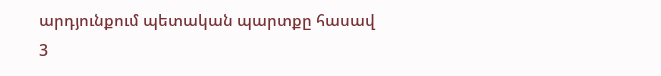արդյունքում պետական պարտքը հասավ 3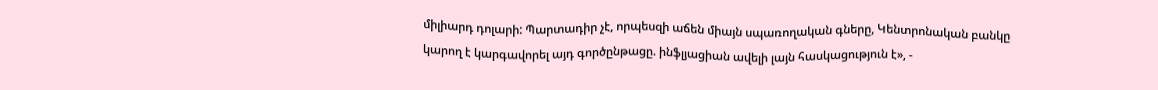միլիարդ դոլարի: Պարտադիր չէ, որպեսզի աճեն միայն սպառողական գները, Կենտրոնական բանկը կարող է կարգավորել այդ գործընթացը. ինֆլյացիան ավելի լայն հասկացություն է», -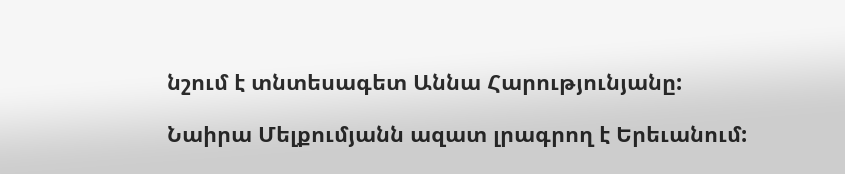նշում է տնտեսագետ Աննա Հարությունյանը:

Նաիրա Մելքումյանն ազատ լրագրող է Երեւանում: